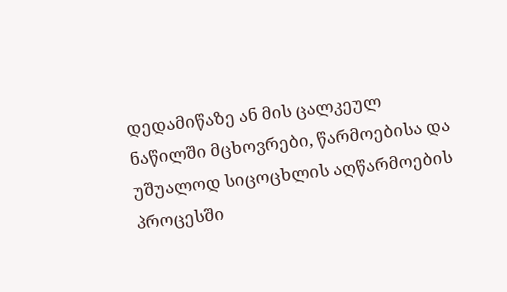დედამიწაზე ან მის ცალკეულ ნაწილში მცხოვრები, წარმოებისა და უშუალოდ სიცოცხლის აღწარმოების პროცესში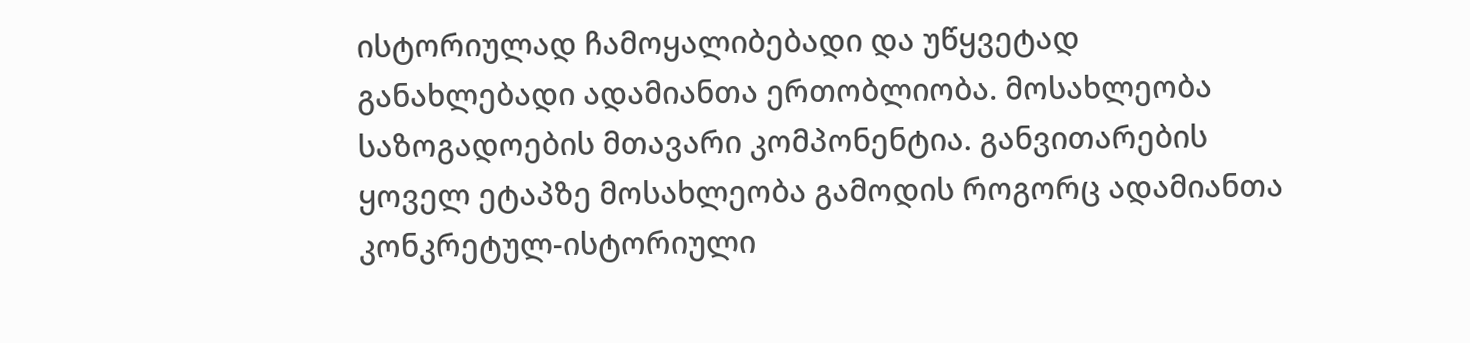ისტორიულად ჩამოყალიბებადი და უწყვეტად განახლებადი ადამიანთა ერთობლიობა. მოსახლეობა საზოგადოების მთავარი კომპონენტია. განვითარების ყოველ ეტაპზე მოსახლეობა გამოდის როგორც ადამიანთა კონკრეტულ-ისტორიული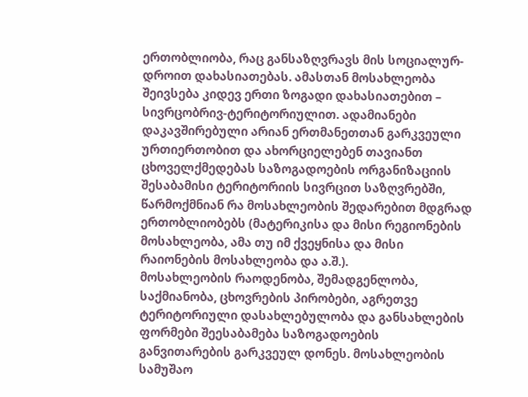ერთობლიობა, რაც განსაზღვრავს მის სოციალურ-დროით დახასიათებას. ამასთან მოსახლეობა შეივსება კიდევ ერთი ზოგადი დახასიათებით – სივრცობრივ-ტერიტორიულით. ადამიანები დაკავშირებული არიან ერთმანეთთან გარკვეული ურთიერთობით და ახორციელებენ თავიანთ ცხოველქმედებას საზოგადოების ორგანიზაციის შესაბამისი ტერიტორიის სივრცით საზღვრებში, წარმოქმნიან რა მოსახლეობის შედარებით მდგრად ერთობლიობებს (მატერიკისა და მისი რეგიონების მოსახლეობა, ამა თუ იმ ქვეყნისა და მისი რაიონების მოსახლეობა და ა.შ.).
მოსახლეობის რაოდენობა, შემადგენლობა, საქმიანობა, ცხოვრების პირობები, აგრეთვე ტერიტორიული დასახლებულობა და განსახლების ფორმები შეესაბამება საზოგადოების განვითარების გარკვეულ დონეს. მოსახლეობის სამუშაო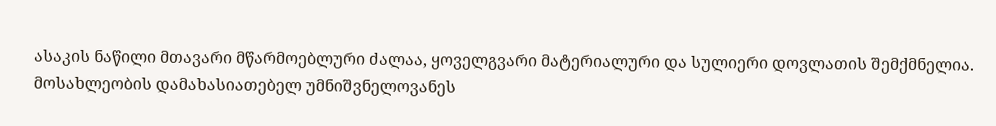ასაკის ნაწილი მთავარი მწარმოებლური ძალაა, ყოველგვარი მატერიალური და სულიერი დოვლათის შემქმნელია. მოსახლეობის დამახასიათებელ უმნიშვნელოვანეს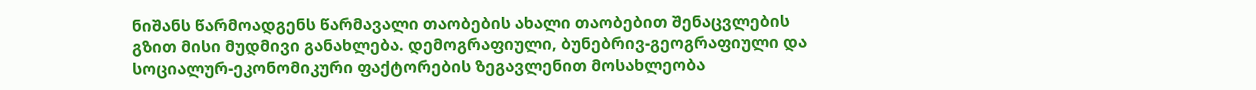ნიშანს წარმოადგენს წარმავალი თაობების ახალი თაობებით შენაცვლების გზით მისი მუდმივი განახლება. დემოგრაფიული, ბუნებრივ-გეოგრაფიული და სოციალურ-ეკონომიკური ფაქტორების ზეგავლენით მოსახლეობა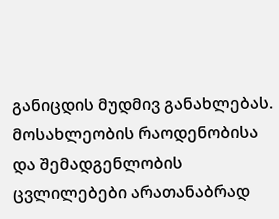განიცდის მუდმივ განახლებას. მოსახლეობის რაოდენობისა და შემადგენლობის ცვლილებები არათანაბრად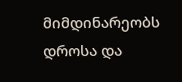მიმდინარეობს დროსა და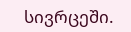სივრცეში.